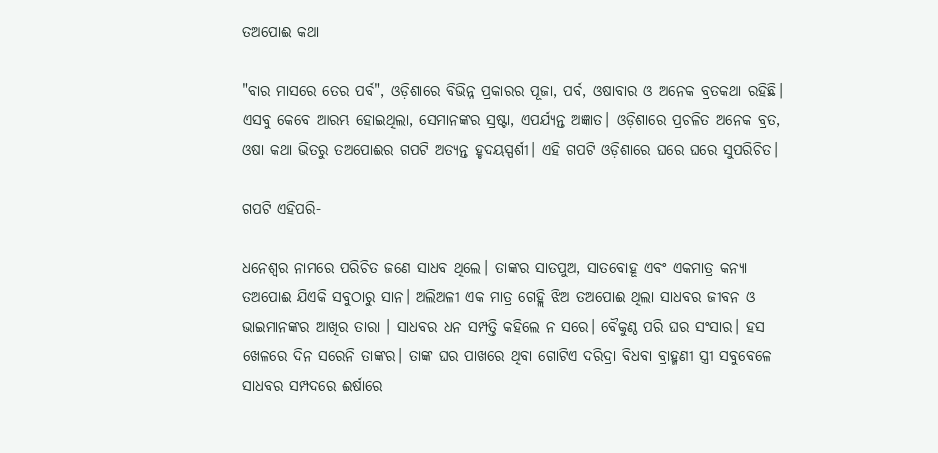ତଅପୋଈ କଥା

"ବାର ମାସରେ ତେର ପର୍ବ", ଓଡ଼ିଶାରେ ବିଭିନ୍ନ ପ୍ରକାରର ପୂଜା, ପର୍ବ, ଓଷାବାର ଓ ଅନେକ ବ୍ରତକଥା ରହିଛି। ଏସବୁ କେବେ ଆରମ୍ଭ ହୋଇଥିଲା, ସେମାନଙ୍କର ସ୍ରଷ୍ଟା, ଏପର୍ଯ୍ଯନ୍ତ ଅଜ୍ଞାତ। ଓଡ଼ିଶାରେ ପ୍ରଚଳିତ ଅନେକ ବ୍ରତ, ଓଷା କଥା ଭିତରୁ ତଅପୋଈର ଗପଟି ଅତ୍ୟନ୍ତ ହୃଦୟସ୍ପର୍ଶୀ। ଏହି ଗପଟି ଓଡ଼ିଶାରେ ଘରେ ଘରେ ସୁପରିଚିତ।

ଗପଟି ଏହିପରି-

ଧନେଶ୍ଵର ନାମରେ ପରିଚିତ ଜଣେ ସାଧବ ଥିଲେ। ତାଙ୍କର ସାତପୁଅ, ସାତବୋହୂ ଏବଂ ଏକମାତ୍ର କନ୍ୟା ତଅପୋଈ ଯିଏକି ସବୁଠାରୁ ସାନ। ଅଲିଅଳୀ ଏକ ମାତ୍ର ଗେହ୍ଲି ଝିଅ ତଅପୋଈ ଥିଲା ସାଧବର ଜୀବନ ଓ ଭାଇମାନଙ୍କର ଆଖିର ତାରା । ସାଧବର ଧନ ସମ୍ପତ୍ତି କହିଲେ ନ ସରେ। ବୈକୁଣ୍ଠ ପରି ଘର ସଂସାର। ହସ ଖେଳରେ ଦିନ ସରେନି ତାଙ୍କର। ତାଙ୍କ ଘର ପାଖରେ ଥିବା ଗୋଟିଏ ଦରିଦ୍ରା ବିଧବା ବ୍ରାହ୍ମଣୀ ସ୍ତ୍ରୀ ସବୁବେଳେ ସାଧବର ସମ୍ପଦରେ ଈର୍ଷାରେ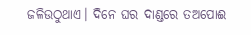ଜଳିଉଠୁଥାଏ। ଦିନେ ଘର ଦାଣ୍ଡରେ ତଅପୋଈ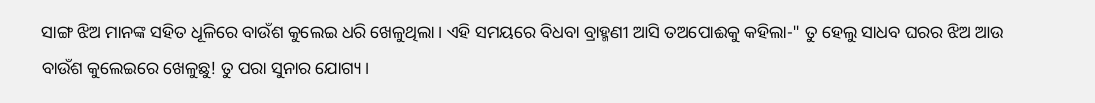ସାଙ୍ଗ ଝିଅ ମାନଙ୍କ ସହିତ ଧୂଳିରେ ବାଉଁଶ କୁଲେଇ ଧରି ଖେଳୁଥିଲା। ଏହି ସମୟରେ ବିଧବା ବ୍ରାହ୍ମଣୀ ଆସି ତଅପୋଈକୁ କହିଲା-" ତୁ ହେଲୁ ସାଧବ ଘରର ଝିଅ ଆଉ ବାଉଁଶ କୁଲେଇରେ ଖେଳୁଛୁ! ତୁ ପରା ସୁନାର ଯୋଗ୍ୟ।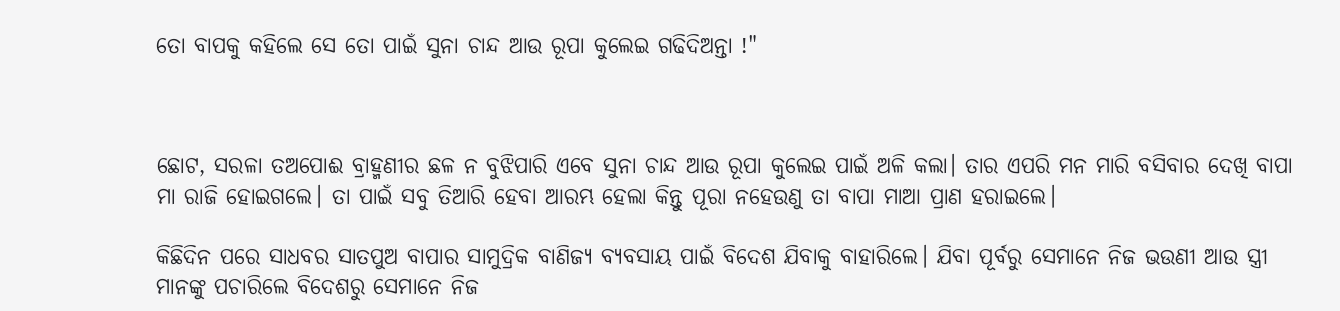ତୋ ବାପକୁ କହିଲେ ସେ ତୋ ପାଇଁ ସୁନା ଚାନ୍ଦ ଆଉ ରୂପା କୁଲେଇ ଗଢିଦିଅନ୍ତା !"



ଛୋଟ, ସରଳା ତଅପୋଈ ବ୍ରାହ୍ମଣୀର ଛଳ ନ ବୁଝିପାରି ଏବେ ସୁନା ଚାନ୍ଦ ଆଉ ରୂପା କୁଲେଇ ପାଇଁ ଅଳି କଲା। ତାର ଏପରି ମନ ମାରି ବସିବାର ଦେଖି ବାପା ମା ରାଜି ହୋଇଗଲେ। ତା ପାଇଁ ସବୁ ତିଆରି ହେବା ଆରମ୍ଭ ହେଲା କିନ୍ତୁ ପୂରା ନହେଉଣୁ ତା ବାପା ମାଆ ପ୍ରାଣ ହରାଇଲେ।

କିଛିଦିନ ପରେ ସାଧବର ସାତପୁଅ ବାପାର ସାମୁଦ୍ରିକ ବାଣିଜ୍ୟ ବ୍ୟବସାୟ ପାଇଁ ବିଦେଶ ଯିବାକୁ ବାହାରିଲେ। ଯିବା ପୂର୍ବରୁ ସେମାନେ ନିଜ ଭଉଣୀ ଆଉ ସ୍ତ୍ରୀ ମାନଙ୍କୁ ପଚାରିଲେ ବିଦେଶରୁ ସେମାନେ ନିଜ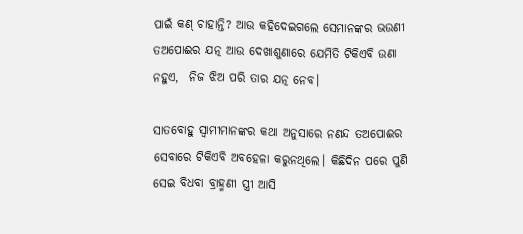ପାଇଁ କଣ୍ ଚାହାନ୍ତି? ଆଉ କହିଦେଇଗଲେ ସେମାନଙ୍କର ଭଉଣୀ ତଅପୋଈର ଯତ୍ନ ଆଉ ଦେଖାଶୁଣାରେ ଯେମିତି ଟିକିଏବି ଉଣା ନହୁଏ,  ନିଜ ଝିଅ ପରି ତାର ଯତ୍ନ ନେବ।

ସାତବୋହୁ ସ୍ଵାମୀମାନଙ୍କର କଥା ଅନୁସାରେ ନଣନ୍ଦ ତଅପୋଈର ସେବାରେ ଟିକିଏବି ଅବହେଳା କରୁନଥିଲେ। କିଛିଦିନ ପରେ ପୁଣି ସେଇ ବିଧବା ବ୍ରାହ୍ମଣୀ ସ୍ତ୍ରୀ ଆସି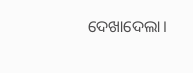ଦେଖାଦେଲା।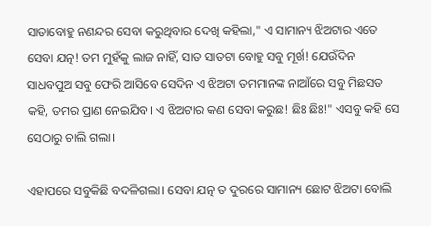ସାତାବୋହୁ ନଣନ୍ଦର ସେବା କରୁଥିବାର ଦେଖି କହିଲା," ଏ ସାମାନ୍ୟ ଝିଅଟାର ଏତେ ସେବା ଯତ୍ନ! ତମ ମୁହଁକୁ ଲାଜ ନାହିଁ, ସାତ ସାତଟା ବୋହୁ ସବୁ ମୂର୍ଖ! ଯେଉଁଦିନ ସାଧବପୁଅ ସବୁ ଫେରି ଆସିବେ ସେଦିନ ଏ ଝିଅଟା ତମମାନଙ୍କ ନାଆଁରେ ସବୁ ମିଛସତ କହି, ତମର ପ୍ରାଣ ନେଇଯିବ। ଏ ଝିଅଟାର କଣ ସେବା କରୁଛ! ଛିଃ ଛିଃ!" ଏସବୁ କହି ସେ ସେଠାରୁ ଚାଲି ଗଲା।

ଏହାପରେ ସବୁକିଛି ବଦଳିଗଲା। ସେବା ଯତ୍ନ ତ ଦୁରରେ ସାମାନ୍ୟ ଛୋଟ ଝିଅଟା ବୋଲି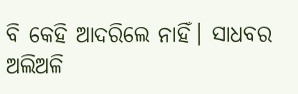ବି କେହି ଆଦରିଲେ ନାହିଁ। ସାଧବର ଅଲିଅଳି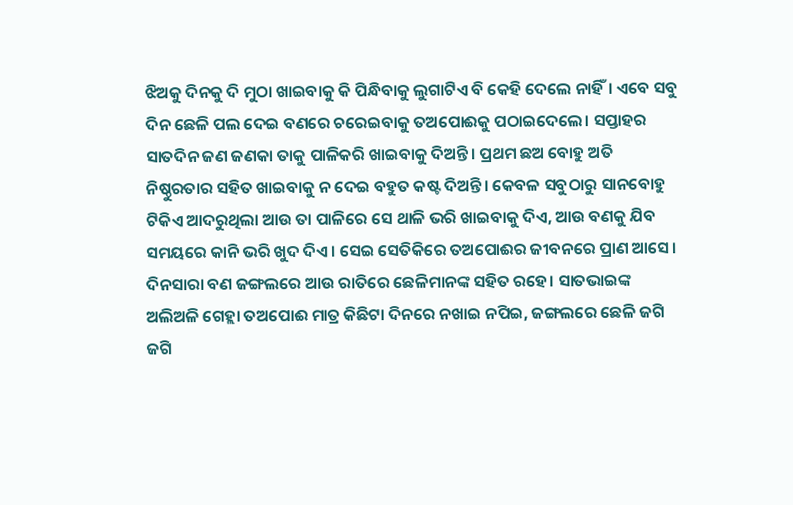ଝିଅକୁ ଦିନକୁ ଦି ମୁଠା ଖାଇବାକୁ କି ପିନ୍ଧିବାକୁ ଲୁଗାଟିଏ ବି କେହି ଦେଲେ ନାହିଁ। ଏବେ ସବୁ ଦିନ ଛେଳି ପଲ ଦେଇ ବଣରେ ଚରେଇବାକୁ ତଅପୋଈକୁ ପଠାଇଦେଲେ। ସପ୍ତାହର ସାତଦିନ ଜଣ ଜଣକା ତାକୁ ପାଳିକରି ଖାଇବାକୁ ଦିଅନ୍ତି। ପ୍ରଥମ ଛଅ ବୋହୁ ଅତି ନିଷ୍ଠୁରତାର ସହିତ ଖାଇବାକୁ ନ ଦେଇ ବହୁତ କଷ୍ଟ ଦିଅନ୍ତି। କେବଳ ସବୁଠାରୁ ସାନବୋହୁ ଟିକିଏ ଆଦରୁଥିଲା ଆଉ ତା ପାଳିରେ ସେ ଥାଳି ଭରି ଖାଇବାକୁ ଦିଏ, ଆଉ ବଣକୁ ଯିବ ସମୟରେ କାନି ଭରି ଖୁଦ ଦିଏ। ସେଇ ସେତିକିରେ ତଅପୋଈର ଜୀବନରେ ପ୍ରାଣ ଆସେ। ଦିନସାରା ବଣ ଜଙ୍ଗଲରେ ଆଉ ରାତିରେ ଛେଳିମାନଙ୍କ ସହିତ ରହେ। ସାତଭାଇଙ୍କ ଅଲିଅଳି ଗେହ୍ଲା ତଅପୋଈ ମାତ୍ର କିଛିଟା ଦିନରେ ନଖାଇ ନପିଇ, ଜଙ୍ଗଲରେ ଛେଳି ଜଗି ଜଗି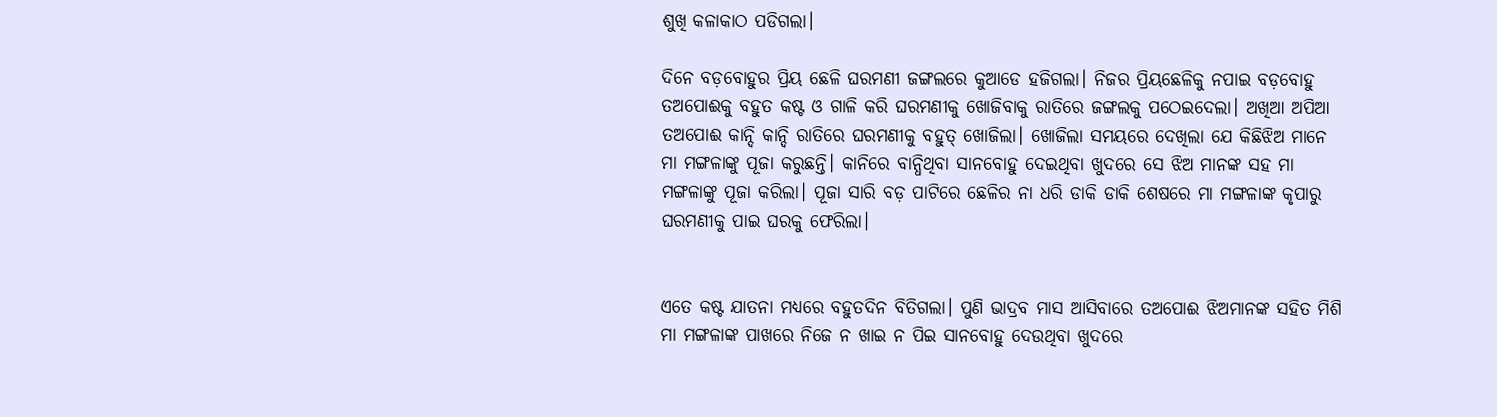ଶୁଖି କଳାକାଠ ପଡିଗଲା।

ଦିନେ ବଡ଼ବୋହୁର ପ୍ରିୟ ଛେଳି ଘରମଣୀ ଜଙ୍ଗଲରେ କୁଆଡେ ହଜିଗଲା। ନିଜର ପ୍ରିୟଛେଳିକୁ ନପାଇ ବଡ଼ବୋହୁ ତଅପୋଈକୁ ବହୁତ କଷ୍ଟ ଓ ଗାଳି କରି ଘରମଣୀକୁ ଖୋଜିବାକୁ ରାତିରେ ଜଙ୍ଗଲକୁ ପଠେଇଦେଲା। ଅଖିଆ ଅପିଆ ତଅପୋଈ କାନ୍ଦି କାନ୍ଦି ରାତିରେ ଘରମଣୀକୁ ବହୁତ୍ ଖୋଜିଲା। ଖୋଜିଲା ସମୟରେ ଦେଖିଲା ଯେ କିଛିଝିଅ ମାନେ ମା ମଙ୍ଗଳାଙ୍କୁ ପୂଜା କରୁଛନ୍ତି। କାନିରେ ବାନ୍ଧିଥିବା ସାନବୋହୁ ଦେଇଥିବା ଖୁଦରେ ସେ ଝିଅ ମାନଙ୍କ ସହ ମା ମଙ୍ଗଳାଙ୍କୁ ପୂଜା କରିଲା। ପୂଜା ସାରି ବଡ଼ ପାଟିରେ ଛେଳିର ନା ଧରି ଡାକି ଡାକି ଶେଷରେ ମା ମଙ୍ଗଳାଙ୍କ କୃପାରୁ ଘରମଣୀକୁ ପାଇ ଘରକୁ ଫେରିଲା।


ଏତେ କଷ୍ଟ ଯାତନା ମଧ୍ୟରେ ବହୁତଦିନ ବିତିଗଲା। ପୁଣି ଭାଦ୍ରବ ମାସ ଆସିବାରେ ତଅପୋଈ ଝିଅମାନଙ୍କ ସହିତ ମିଶି ମା ମଙ୍ଗଳାଙ୍କ ପାଖରେ ନିଜେ ନ ଖାଇ ନ ପିଇ ସାନବୋହୁ ଦେଉଥିବା ଖୁଦରେ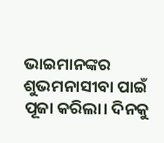ଭାଇମାନଙ୍କର ଶୁଭମନାସୀବା ପାଇଁ  ପୂଜା କରିଲା। ଦିନକୁ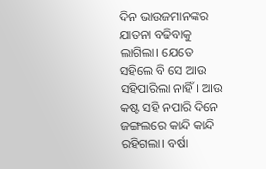ଦିନ ଭାଉଜମାନଙ୍କର ଯାତନା ବଢିବାକୁ ଲାଗିଲା। ଯେତେ ସହିଲେ ବି ସେ ଆଉ ସହିପାରିଲା ନାହିଁ। ଆଉ କଷ୍ଟ ସହି ନପାରି ଦିନେ ଜଙ୍ଗଲରେ କାନ୍ଦି କାନ୍ଦି ରହିଗଲା। ବର୍ଷା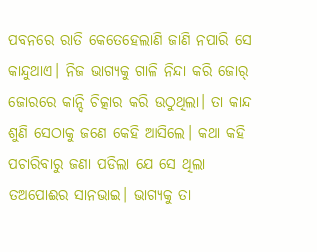ପବନରେ ରାତି କେତେହେଲାଣି ଜାଣି ନପାରି ସେ କାନ୍ଦୁଥାଏ। ନିଜ ଭାଗ୍ୟକୁ ଗାଳି ନିନ୍ଦା କରି ଜୋର୍ ଜୋରରେ କାନ୍ଦି ଚିତ୍କାର କରି ଉଠୁଥିଲା। ତା କାନ୍ଦ ଶୁଣି ସେଠାକୁ ଜଣେ କେହି ଆସିଲେ। କଥା କହି ପଚାରିବାରୁ ଜଣା ପଡିଲା ଯେ ସେ ଥିଲା ତଅପୋଈର ସାନଭାଇ। ଭାଗ୍ୟକୁ ତା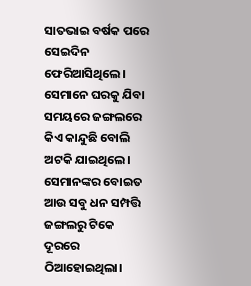ସାତଭାଇ ବର୍ଷକ ପରେ ସେଇଦିନ ଫେରିଆସିଥିଲେ। ସେମାନେ ଘରକୁ ଯିବା ସମୟରେ ଜଙ୍ଗଲରେ କିଏ କାନ୍ଦୁଛି ବୋଲି ଅଟକି ଯାଇଥିଲେ। ସେମାନଙ୍କର ବୋଇତ ଆଉ ସବୁ ଧନ ସମ୍ପତ୍ତି ଜଙ୍ଗଲରୁ ଟିକେ ଦୂରରେ ଠିଆହୋଇଥିଲା।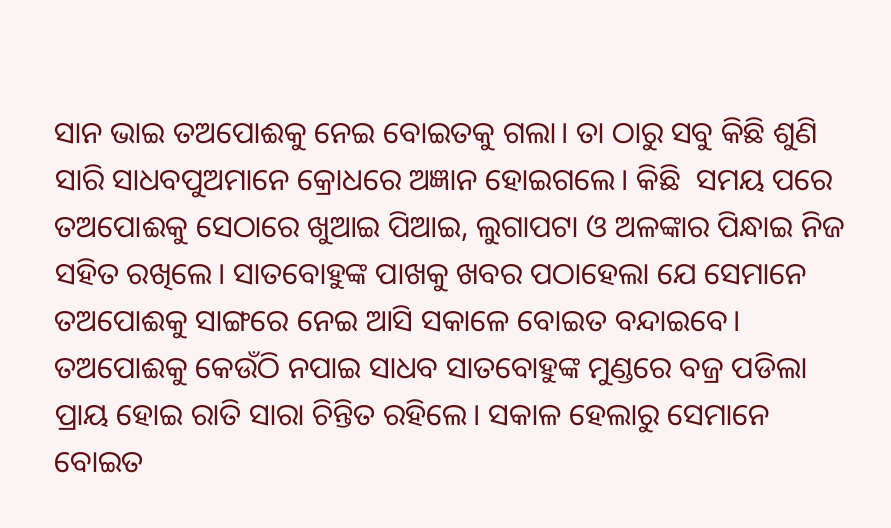ସାନ ଭାଇ ତଅପୋଈକୁ ନେଇ ବୋଇତକୁ ଗଲା। ତା ଠାରୁ ସବୁ କିଛି ଶୁଣି ସାରି ସାଧବପୁଅମାନେ କ୍ରୋଧରେ ଅଜ୍ଞାନ ହୋଇଗଲେ। କିଛି  ସମୟ ପରେ ତଅପୋଈକୁ ସେଠାରେ ଖୁଆଇ ପିଆଇ, ଲୁଗାପଟା ଓ ଅଳଙ୍କାର ପିନ୍ଧାଇ ନିଜ ସହିତ ରଖିଲେ। ସାତବୋହୁଙ୍କ ପାଖକୁ ଖବର ପଠାହେଲା ଯେ ସେମାନେ ତଅପୋଈକୁ ସାଙ୍ଗରେ ନେଇ ଆସି ସକାଳେ ବୋଇତ ବନ୍ଦାଇବେ। ତଅପୋଈକୁ କେଉଁଠି ନପାଇ ସାଧବ ସାତବୋହୁଙ୍କ ମୁଣ୍ଡରେ ବଜ୍ର ପଡିଲା ପ୍ରାୟ ହୋଇ ରାତି ସାରା ଚିନ୍ତିତ ରହିଲେ। ସକାଳ ହେଲାରୁ ସେମାନେ ବୋଇତ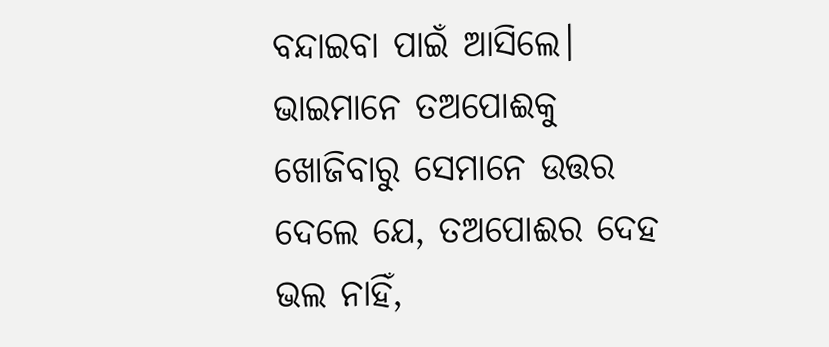ବନ୍ଦାଇବା ପାଇଁ ଆସିଲେ। ଭାଇମାନେ ତଅପୋଈକୁ ଖୋଜିବାରୁ ସେମାନେ ଉତ୍ତର ଦେଲେ ଯେ, ତଅପୋଈର ଦେହ ଭଲ ନାହିଁ,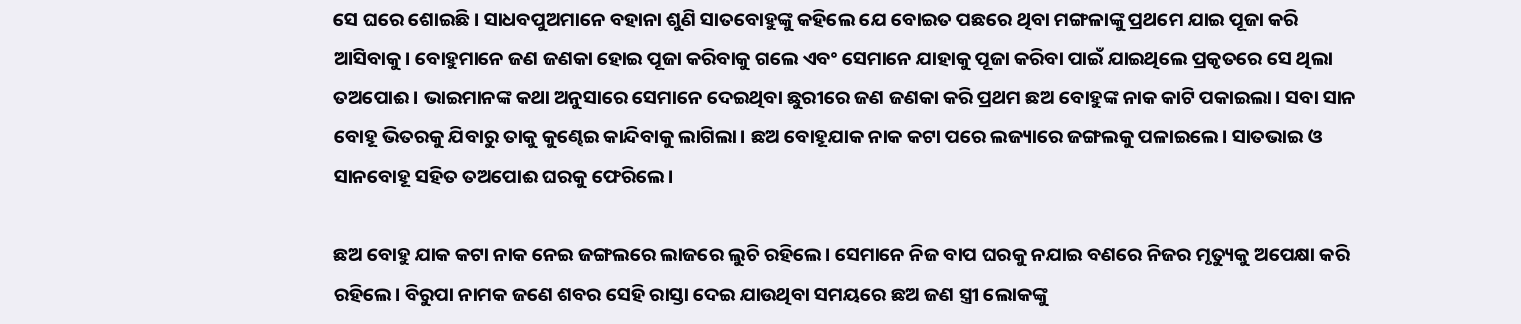ସେ ଘରେ ଶୋଇଛି। ସାଧବପୁଅମାନେ ବହାନା ଶୁଣି ସାତବୋହୁଙ୍କୁ କହିଲେ ଯେ ବୋଇତ ପଛରେ ଥିବା ମଙ୍ଗଳାଙ୍କୁ ପ୍ରଥମେ ଯାଇ ପୂଜା କରି ଆସିବାକୁ। ବୋହୁମାନେ ଜଣ ଜଣକା ହୋଇ ପୂଜା କରିବାକୁ ଗଲେ ଏବଂ ସେମାନେ ଯାହାକୁ ପୂଜା କରିବା ପାଇଁ ଯାଇଥିଲେ ପ୍ରକୃତରେ ସେ ଥିଲା ତଅପୋଈ। ଭାଇମାନଙ୍କ କଥା ଅନୁସାରେ ସେମାନେ ଦେଇଥିବା ଛୁରୀରେ ଜଣ ଜଣକା କରି ପ୍ରଥମ ଛଅ ବୋହୁଙ୍କ ନାକ କାଟି ପକାଇଲା। ସବା ସାନ ବୋହୂ ଭିତରକୁ ଯିବାରୁ ତାକୁ କୁଣ୍ଢେଇ କାନ୍ଦିବାକୁ ଲାଗିଲା। ଛଅ ବୋହୂଯାକ ନାକ କଟା ପରେ ଲଜ୍ୟାରେ ଜଙ୍ଗଲକୁ ପଳାଇଲେ। ସାତଭାଇ ଓ ସାନବୋହୂ ସହିତ ତଅପୋଈ ଘରକୁ ଫେରିଲେ।

ଛଅ ବୋହୁ ଯାକ କଟା ନାକ ନେଇ ଜଙ୍ଗଲରେ ଲାଜରେ ଲୁଚି ରହିଲେ। ସେମାନେ ନିଜ ବାପ ଘରକୁ ନଯାଇ ବଣରେ ନିଜର ମୃତ୍ୟୁକୁ ଅପେକ୍ଷା କରି ରହିଲେ। ବିରୁପା ନାମକ ଜଣେ ଶବର ସେହି ରାସ୍ତା ଦେଇ ଯାଉଥିବା ସମୟରେ ଛଅ ଜଣ ସ୍ତ୍ରୀ ଲୋକଙ୍କୁ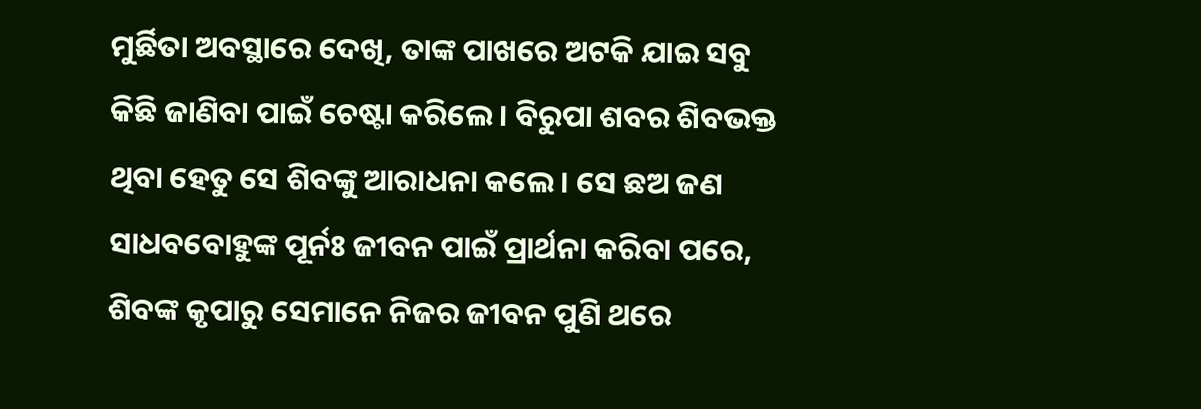ମୁର୍ଛିତା ଅବସ୍ଥାରେ ଦେଖି, ତାଙ୍କ ପାଖରେ ଅଟକି ଯାଇ ସବୁ କିଛି ଜାଣିବା ପାଇଁ ଚେଷ୍ଟା କରିଲେ। ବିରୁପା ଶବର ଶିବଭକ୍ତ ଥିବା ହେତୁ ସେ ଶିବଙ୍କୁ ଆରାଧନା କଲେ। ସେ ଛଅ ଜଣ ସାଧବବୋହୁଙ୍କ ପୂର୍ନଃ ଜୀବନ ପାଇଁ ପ୍ରାର୍ଥନା କରିବା ପରେ, ଶିବଙ୍କ କୃପାରୁ ସେମାନେ ନିଜର ଜୀବନ ପୁଣି ଥରେ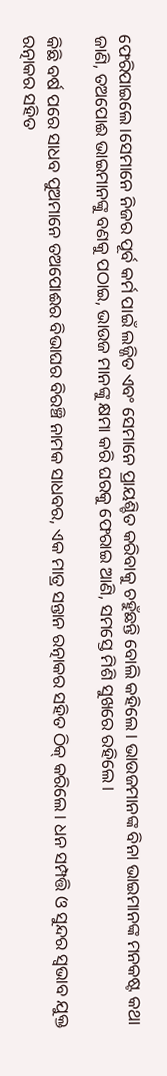ଫେରିପାଇଲେ।ସେମାନେ ନିଜର ପୂର୍ବ କର୍ମ ପାଇଁ ଲଜ୍ଜିତ ଏବଂ ସେମାନେ ପ୍ରାୟଶ୍ଚିତ କରିବାକୁ ଚହୁଁଛନ୍ତି ବୋଲି କହିଲେ। ଭାଉଜମାନଙ୍କ ବିନା ଭାଇମାନଙ୍କ ମନକଷ୍ଟ କଥା ଜାଣି, ତଅପୋଈ ଭାଇମାନଙ୍କୁ ବଣକୁ ପଠାଇ, ଭାଉଜ ମାନଙ୍କୁ କ୍ଷମା କରି ଘରକୁ ଫେରାଇ ଆଣି, ସମସ୍ତେ ମିଶି ସୁଖରେ ରହିଲେ।

କିଛି ବର୍ଷ ପରେ ସାଧବ ପୁଅମାନେ ତଅପୋଈର ବିଭାଘର ବିରଞ୍ଚି ନାମକ ସାଧବର, ଏକ ମାତ୍ର ସନ୍ତାନ ରତ୍ନାକର ସହିତ ଠିକ୍ କରିଲେ। ଧନ ସମ୍ପତ୍ତି ଓ ସୁନ୍ଦର ସ୍ଵଭାବ ଯୁକ୍ତ ରତ୍ନାକର ସହିତ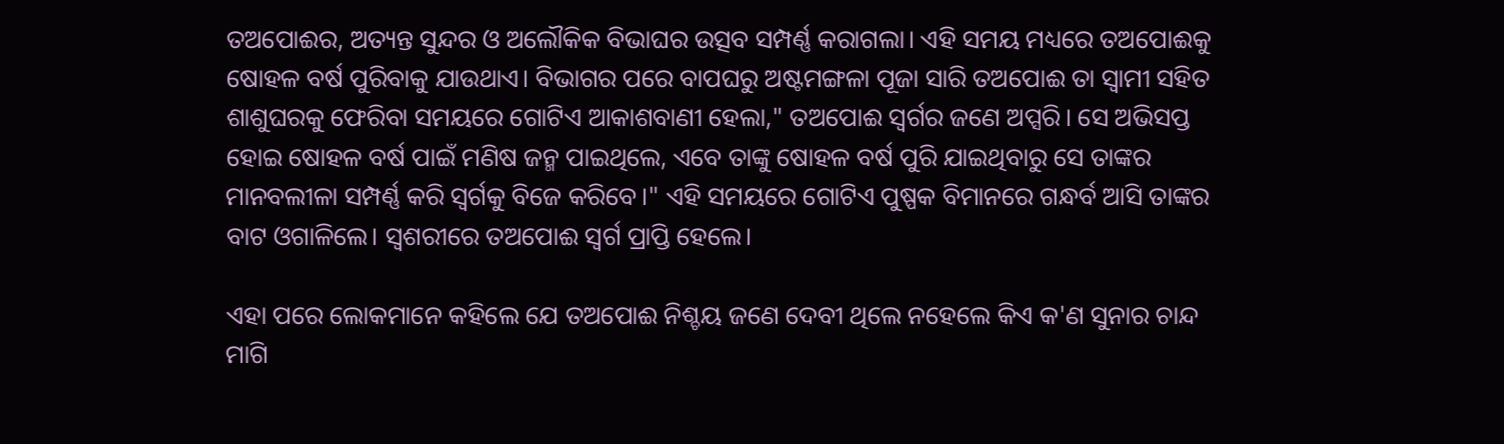ତଅପୋଈର, ଅତ୍ୟନ୍ତ ସୁନ୍ଦର ଓ ଅଲୌକିକ ବିଭାଘର ଉତ୍ସବ ସମ୍ପର୍ଣ୍ଣ କରାଗଲା। ଏହି ସମୟ ମଧ୍ୟରେ ତଅପୋଈକୁ ଷୋହଳ ବର୍ଷ ପୁରିବାକୁ ଯାଉଥାଏ। ବିଭାଗର ପରେ ବାପଘରୁ ଅଷ୍ଟମଙ୍ଗଳା ପୂଜା ସାରି ତଅପୋଈ ତା ସ୍ଵାମୀ ସହିତ ଶାଶୁଘରକୁ ଫେରିବା ସମୟରେ ଗୋଟିଏ ଆକାଶବାଣୀ ହେଲା," ତଅପୋଈ ସ୍ବର୍ଗର ଜଣେ ଅପ୍ସରି। ସେ ଅଭିସପ୍ତ ହୋଇ ଷୋହଳ ବର୍ଷ ପାଇଁ ମଣିଷ ଜନ୍ମ ପାଇଥିଲେ, ଏବେ ତାଙ୍କୁ ଷୋହଳ ବର୍ଷ ପୁରି ଯାଇଥିବାରୁ ସେ ତାଙ୍କର ମାନବଲୀଳା ସମ୍ପର୍ଣ୍ଣ କରି ସ୍ଵର୍ଗକୁ ବିଜେ କରିବେ।" ଏହି ସମୟରେ ଗୋଟିଏ ପୁଷ୍ପକ ବିମାନରେ ଗନ୍ଧର୍ବ ଆସି ତାଙ୍କର ବାଟ ଓଗାଳିଲେ। ସ୍ଵଶରୀରେ ତଅପୋଈ ସ୍ଵର୍ଗ ପ୍ରାପ୍ତି ହେଲେ।

ଏହା ପରେ ଲୋକମାନେ କହିଲେ ଯେ ତଅପୋଈ ନିଶ୍ଚୟ ଜଣେ ଦେବୀ ଥିଲେ ନହେଲେ କିଏ କ'ଣ ସୁନାର ଚାନ୍ଦ ମାଗି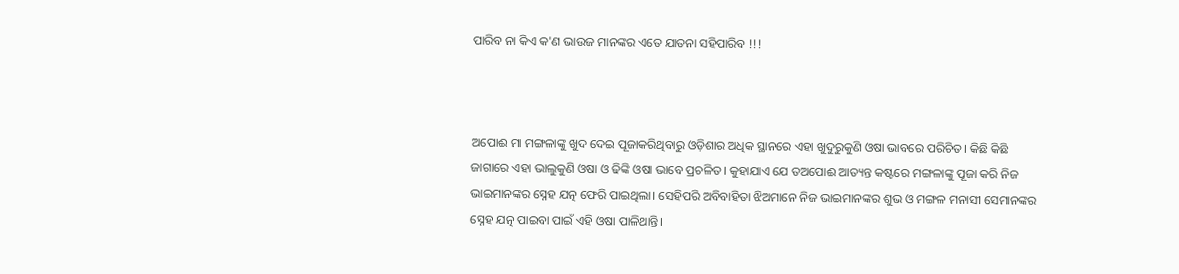ପାରିବ ନା କିଏ କ'ଣ ଭାଉଜ ମାନଙ୍କର ଏତେ ଯାତନା ସହିପାରିବ !!!



ଅପୋଈ ମା ମଙ୍ଗଳାଙ୍କୁ ଖୁଦ ଦେଇ ପୂଜାକରିଥିବାରୁ ଓଡ଼ିଶାର ଅଧିକ ସ୍ଥାନରେ ଏହା ଖୁଦୁରୁକୁଣି ଓଷା ଭାବରେ ପରିଚିତ। କିଛି କିଛି ଜାଗାରେ ଏହା ଭାଲୁକୁଣି ଓଷା ଓ ଢିଙ୍କି ଓଷା ଭାବେ ପ୍ରଚଳିତ। କୁହାଯାଏ ଯେ ତଅପୋଈ ଆତ୍ୟନ୍ତ କଷ୍ଟରେ ମଙ୍ଗଳାଙ୍କୁ ପୂଜା କରି ନିଜ ଭାଇମାନଙ୍କର ସ୍ନେହ ଯତ୍ନ ଫେରି ପାଇଥିଲା। ସେହିପରି ଅବିବାହିତା ଝିଅମାନେ ନିଜ ଭାଇମାନଙ୍କର ଶୁଭ ଓ ମଙ୍ଗଳ ମନାସୀ ସେମାନଙ୍କର ସ୍ନେହ ଯତ୍ନ ପାଇବା ପାଇଁ ଏହି ଓଷା ପାଳିଥାନ୍ତି।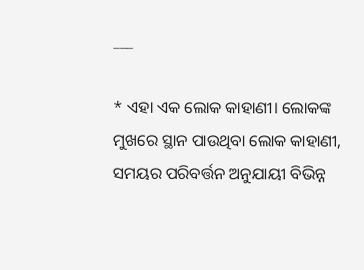___

* ଏହା ଏକ ଲୋକ କାହାଣୀ। ଲୋକଙ୍କ ମୁଖରେ ସ୍ଥାନ ପାଉଥିବା ଲୋକ କାହାଣୀ, ସମୟର ପରିବର୍ତ୍ତନ ଅନୁଯାୟୀ ବିଭିନ୍ନ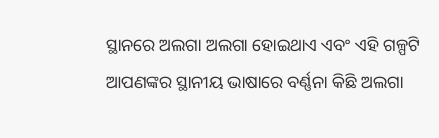ସ୍ଥାନରେ ଅଲଗା ଅଲଗା ହୋଇଥାଏ ଏବଂ ଏହି ଗଳ୍ପଟି ଆପଣଙ୍କର ସ୍ଥାନୀୟ ଭାଷାରେ ବର୍ଣ୍ଣନା କିଛି ଅଲଗା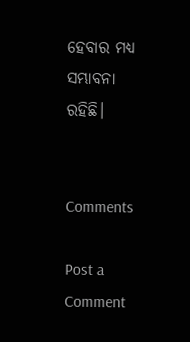ହେବାର ମଧ୍ୟ ସମ୍ଭାବନା ରହିଛି।


Comments

Post a Comment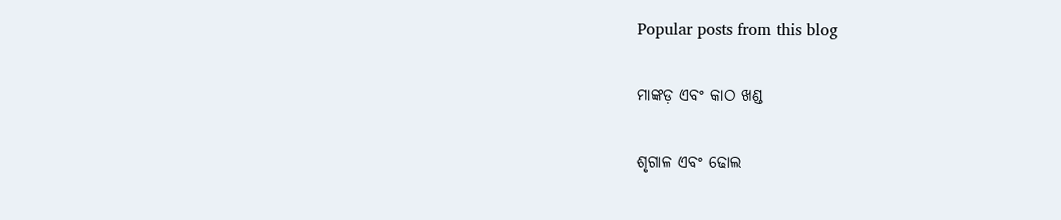Popular posts from this blog

ମାଙ୍କଡ଼ ଏବଂ କାଠ ଖଣ୍ଡ

ଶୃଗାଳ ଏବଂ ଢୋଲ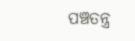ପଞ୍ଚତନ୍ତ୍ର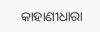କାହାଣୀଧାରା